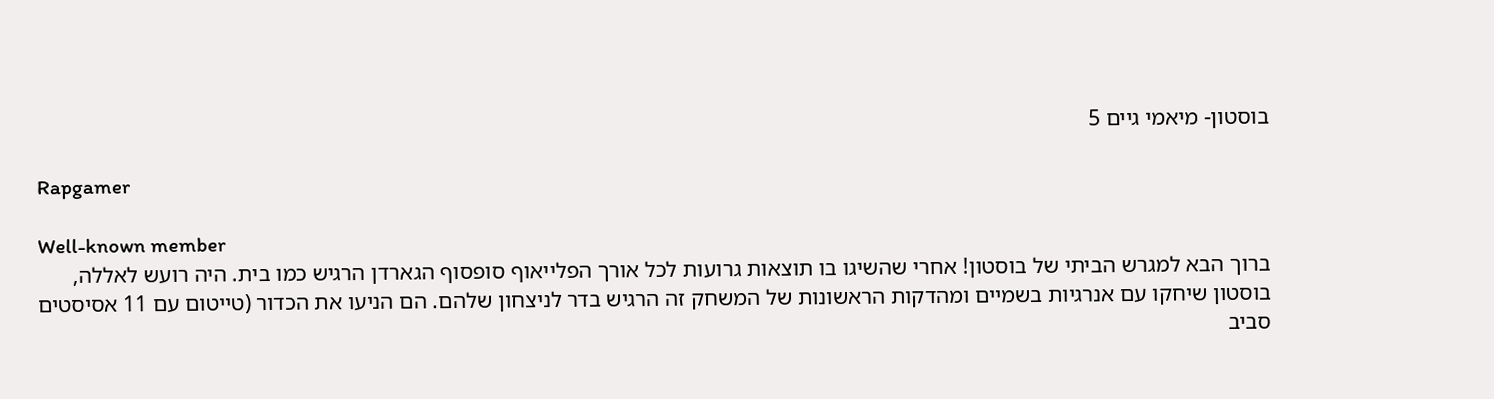בוסטון- מיאמי גיים 5

Rapgamer

Well-known member
ברוך הבא למגרש הביתי של בוסטון! אחרי שהשיגו בו תוצאות גרועות לכל אורך הפלייאוף סופסוף הגארדן הרגיש כמו בית. היה רועש לאללה, בוסטון שיחקו עם אנרגיות בשמיים ומהדקות הראשונות של המשחק זה הרגיש בדר לניצחון שלהם. הם הניעו את הכדור (טייטום עם 11 אסיסטים סביב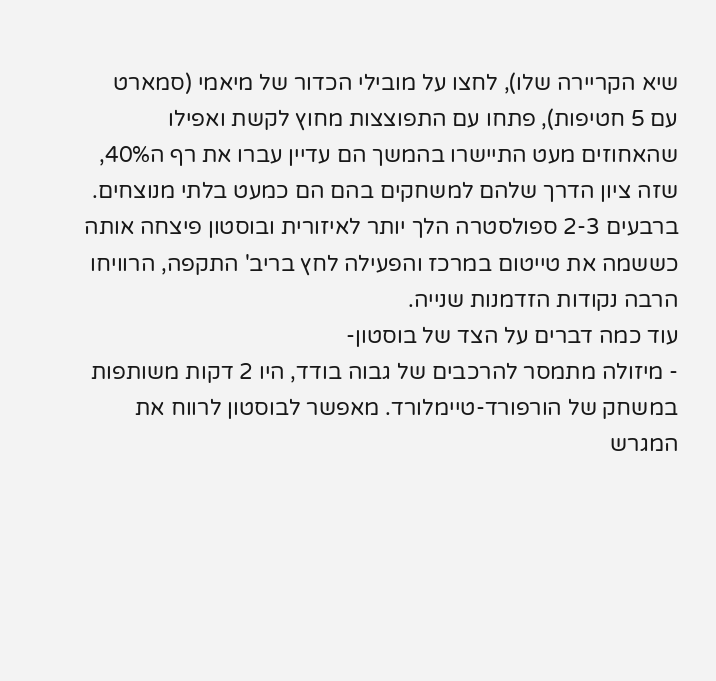שיא הקריירה שלו), לחצו על מובילי הכדור של מיאמי (סמארט עם 5 חטיפות), פתחו עם התפוצצות מחוץ לקשת ואפילו שהאחוזים מעט התיישרו בהמשך הם עדיין עברו את רף ה40%, שזה ציון הדרך שלהם למשחקים בהם הם כמעט בלתי מנוצחים.
ברבעים 2-3 ספולסטרה הלך יותר לאיזורית ובוסטון פיצחה אותה כששמה את טייטום במרכז והפעילה לחץ בריב' התקפה, הרוויחו הרבה נקודות הזדמנות שנייה.
עוד כמה דברים על הצד של בוסטון-
- מיזולה מתמסר להרכבים של גבוה בודד, היו 2 דקות משותפות במשחק של הורפורד-טיימלורד. מאפשר לבוסטון לרווח את המגרש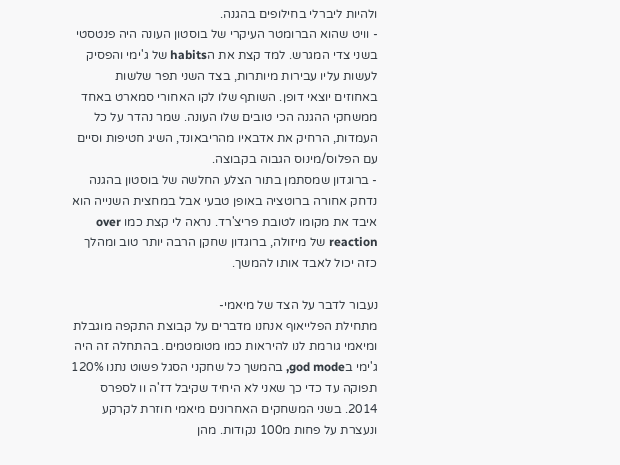ולהיות ליברלי בחילופים בהגנה.
- וויט שהוא הברומטר העיקרי של בוסטון העונה היה פנטסטי בשני צדי המגרש. למד קצת את הhabits של ג'ימי והפסיק לעשות עליו עבירות מיותרות, בצד השני תפר שלשות באחוזים יוצאי דופן. השותף שלו לקו האחורי סמארט באחד ממשחקי ההגנה הכי טובים שלו העונה. שמר נהדר על כל העמדות, הרחיק את אדבאיו מהריבאונד, השיג חטיפות וסיים עם הפלוס/מינוס הגבוה בקבוצה.
- ברוגדון שמסתמן בתור הצלע החלשה של בוסטון בהגנה נדחק אחורה ברוטציה באופן טבעי אבל במחצית השנייה הוא איבד את מקומו לטובת פריצ'רד. נראה לי קצת כמו over reaction של מיזולה, ברוגדון שחקן הרבה יותר טוב ומהלך כזה יכול לאבד אותו להמשך.

נעבור לדבר על הצד של מיאמי-
מתחילת הפלייאוף אנחנו מדברים על קבוצת התקפה מוגבלת ומיאמי גורמת לנו להיראות כמו מטומטמים. בהתחלה זה היה ג'ימי בgod mode, בהמשך כל שחקני הסגל פשוט נתנו 120% תפוקה עד כדי כך שאני לא היחיד שקיבל דז'ה וו לספרס 2014. בשני המשחקים האחרונים מיאמי חוזרת לקרקע ונעצרת על פחות מ100 נקודות. מהן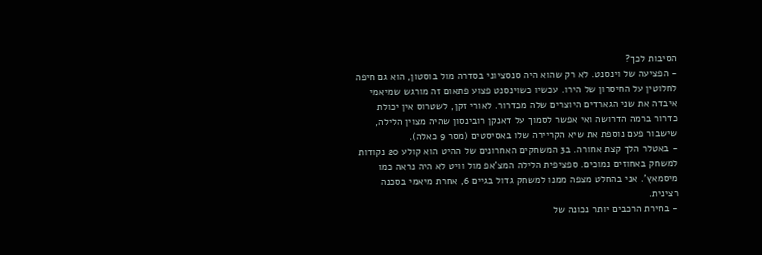הסיבות לכך?
- הפציעה של וינסנט. לא רק שהוא היה סנסציוני בסדרה מול בוסטון, הוא גם חיפה לחלוטין על החיסרון של הירו. עכשיו כשוינסנט פצוע פתאום זה מורגש שמיאמי איבדה את שני הגארדים היוצרים שלה מכדרור. לאורי זקן, לשטרוס אין יכולת כדרור ברמה הדרושה ואי אפשר לסמוך על דאנקן רובינסון שהיה מצוין הלילה, שישבור פעם נוספת את שיא הקריירה שלו באסיסטים (מסר 9 כאלה).
- באטלר הלך קצת אחורה. ב3 המשחקים האחרונים של ההיט הוא קולע 20 נקודות למשחק באחוזים נמוכים. ספציפית הלילה המצ'אפ מול וויט לא היה נראה כמו מיסמאץ'. אני בהחלט מצפה ממנו למשחק גדול בגיים 6, אחרת מיאמי בסכנה רצינית.
- בחירת הרכבים יותר נכונה של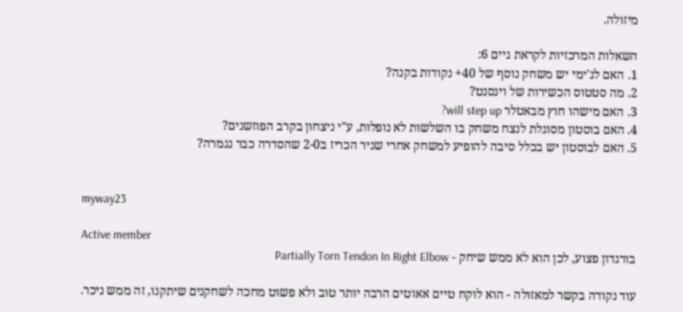מיזולה.

השאלות המרכזיות לקראת גיים 6:
1. האם לג'ימי יש משחק נוסף של 40+ נקודות בקנה?
2. מה סטטוס הכשירות של וינסנט?
3. האם מישהו חוץ מבאטלר will step up?
4. האם בוסטון מסוגלת לנצח משחק בו השלשות לא נופלות, ע"י ניצחון בקרב הפוזשנים?
5. האם לבוסטון יש בכלל סיבה להופיע למשחק אחרי שניר הכריז ב2-0 שהסדרה כבר נגמרה?


myway23

Active member
בורגדון פצוע, לכן הוא לא ממש שיחק - Partially Torn Tendon In Right Elbow

עוד נקודה בקשר למאזולה - הוא לוקח טיים אאוטים הרבה יותר טוב ולא פשוט מחכה לשחקנים שיתקנו, זה ממש ניכר.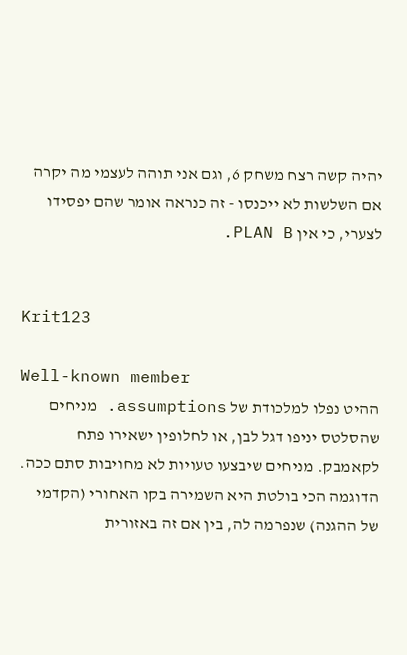יהיה קשה רצח משחק 6, וגם אני תוהה לעצמי מה יקרה אם השלשות לא ייכנסו - זה כנראה אומר שהם יפסידו לצערי, כי אין PLAN B.


Krit123

Well-known member
ההיט נפלו למלכודת של assumptions. מניחים שהסלטס יניפו דגל לבן, או לחלופין ישאירו פתח לקאמבק. מניחים שיבצעו טעויות לא מחויבות סתם ככה. הדוגמה הכי בולטת היא השמירה בקו האחורי (הקדמי של ההגנה) שנפרמה לה, בין אם זה באזורית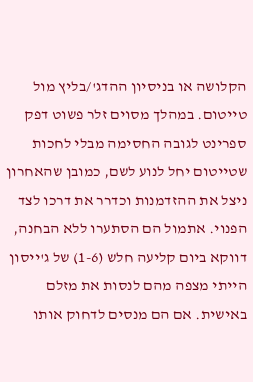הקלושה או בניסיון ההדג'/בליץ מול טייטום. במהלך מסוים זלר פשוט דפק ספרינט לגובה החסימה מבלי לחכות שטייטום יחל לנוע לשם, כמובן שהאחרון ניצל את ההזדמנות וכדרר את דרכו לצד הפנוי. אתמול הם הסתערו ללא הבחנה, דווקא ביום קליעה חלש (1-6) של ג'ייסון הייתי מצפה מהם לנסות את מזלם באישית. אם הם מנסים לדחוק אותו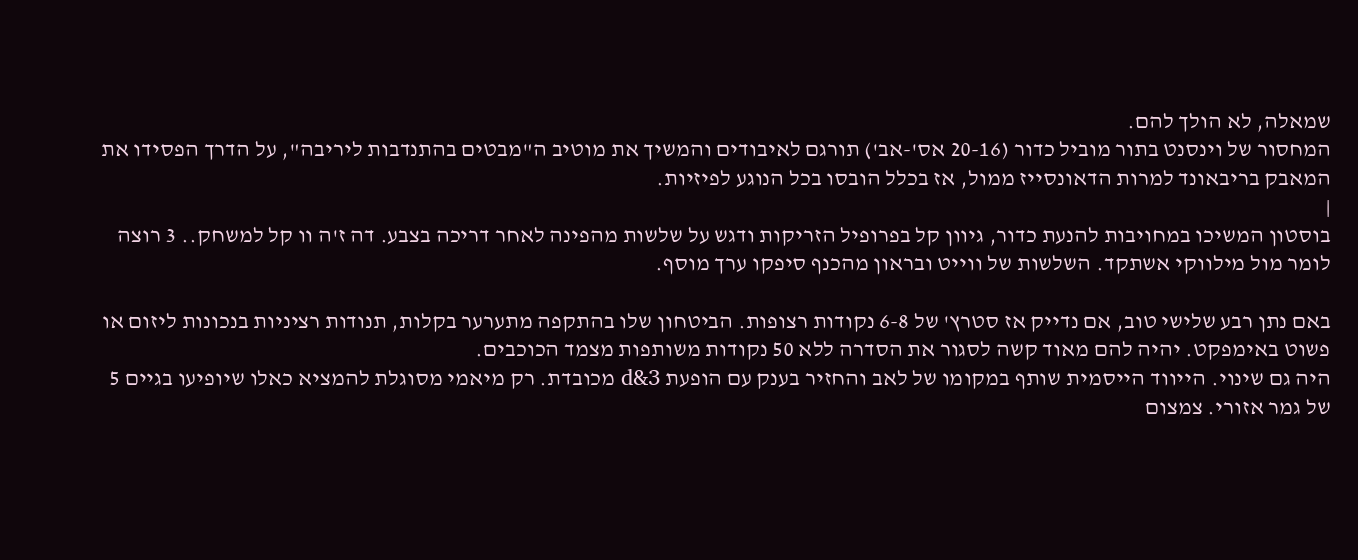שמאלה, לא הולך להם.
המחסור של וינסנט בתור מוביל כדור (20-16 אס'-אב') תורגם לאיבודים והמשיך את מוטיב ה"מבטים בהתנדבות ליריבה", על הדרך הפסידו את המאבק בריבאונד למרות הדאונסייז ממול, אז בכלל הובסו בכל הנוגע לפיזיות.
|
בוסטון המשיכו במחויבות להנעת כדור, גיוון קל בפרופיל הזריקות ודגש על שלשות מהפינה לאחר דריכה בצבע. דה ז'ה וו קל למשחק.. 3 רוצה לומר מול מילווקי אשתקד. השלשות של ווייט ובראון מהכנף סיפקו ערך מוסף.

באם נתן רבע שלישי טוב, אם נדייק אז סטרץ' של 6-8 נקודות רצופות. הביטחון שלו בהתקפה מתערער בקלות, תנודות רציניות בנכונות ליזום או פשוט באימפקט. יהיה להם מאוד קשה לסגור את הסדרה ללא 50 נקודות משותפות מצמד הכוכבים.
היה גם שינוי. הייווד הייסמית שותף במקומו של לאב והחזיר בענק עם הופעת 3&d מכובדת. רק מיאמי מסוגלת להמציא כאלו שיופיעו בגיים 5 של גמר אזורי. צמצום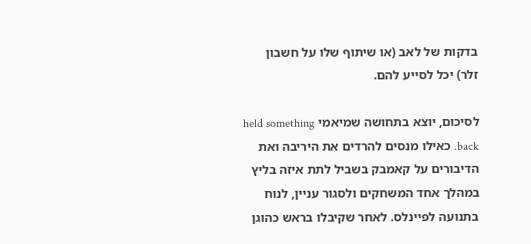בדקות של לאב (או שיתוף שלו על חשבון זלר) יכל לסייע להם.

לסיכום, יוצא בתחושה שמיאמי held something back. כאילו מנסים להרדים את היריבה ואת הדיבורים על קאמבק בשביל לתת איזה בליץ במהלך אחד המשחקים ולסגור עניין, לנוח בתנועה לפיינלס. לאחר שקיבלו בראש כהוגן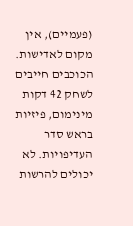(פעמיים), אין מקום לאדישות. הכוכבים חייבים לשחק 42 דקות מינימום, פיזיות בראש סדר העדיפויות. לא יכולים להרשות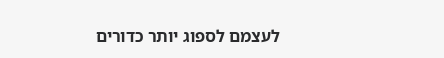לעצמם לספוג יותר כדורים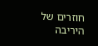חוזרים של היריבה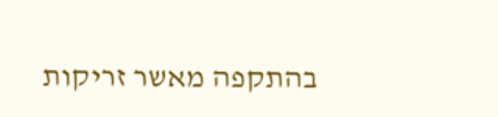בהתקפה מאשר זריקות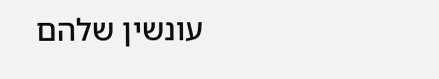עונשין שלהם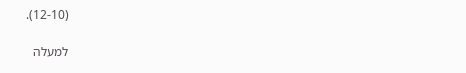(12-10).

למעלה